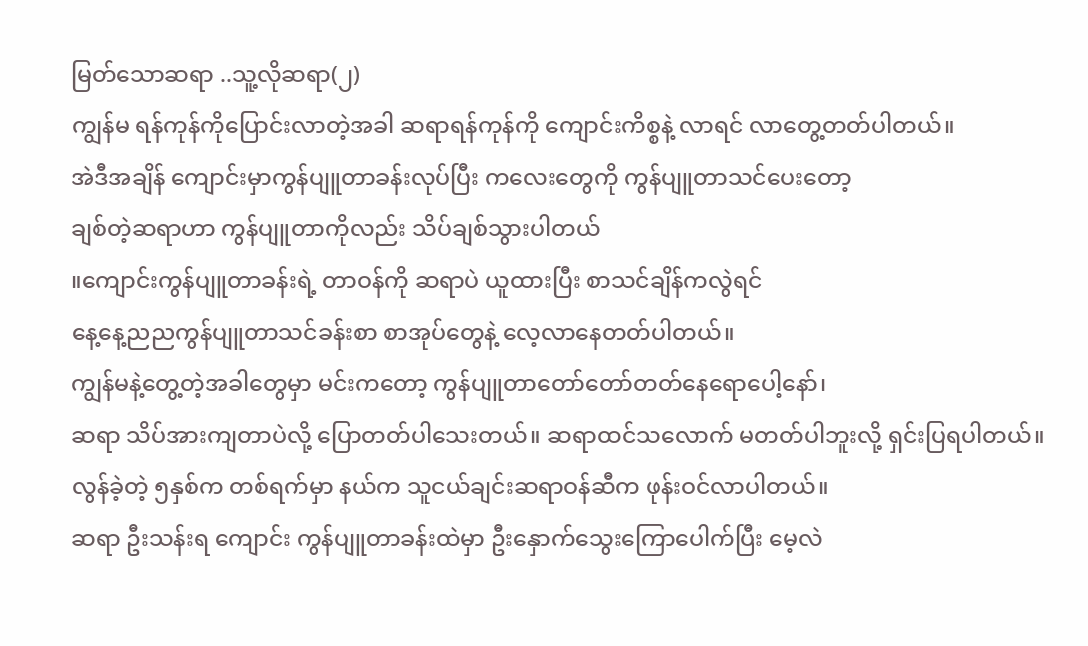မြတ်သောဆရာ ..သူ့လိုဆရာ(၂)
ကျွန်မ ရန်ကုန်ကိုပြောင်းလာတဲ့အခါ ဆရာရန်ကုန်ကို ကျောင်းကိစ္စနဲ့ လာရင် လာတွေ့တတ်ပါတယ်။
အဲဒီအချိန် ကျောင်းမှာကွန်ပျူတာခန်းလုပ်ပြီး ကလေးတွေကို ကွန်ပျူတာသင်ပေးတော့
ချစ်တဲ့ဆရာဟာ ကွန်ပျူတာကိုလည်း သိပ်ချစ်သွားပါတယ်
။ကျောင်းကွန်ပျူတာခန်းရဲ့ တာဝန်ကို ဆရာပဲ ယူထားပြီး စာသင်ချိန်ကလွဲရင်
နေ့နေ့ညညကွန်ပျူတာသင်ခန်းစာ စာအုပ်တွေနဲ့ လေ့လာနေတတ်ပါတယ်။
ကျွန်မနဲ့တွေ့တဲ့အခါတွေမှာ မင်းကတော့ ကွန်ပျူတာတော်တော်တတ်နေရောပေါ့နော်၊
ဆရာ သိပ်အားကျတာပဲလို့ ပြောတတ်ပါသေးတယ်။ ဆရာထင်သလောက် မတတ်ပါဘူးလို့ ရှင်းပြရပါတယ်။
လွန်ခဲ့တဲ့ ၅နှစ်က တစ်ရက်မှာ နယ်က သူငယ်ချင်းဆရာဝန်ဆီက ဖုန်းဝင်လာပါတယ်။
ဆရာ ဦးသန်းရ ကျောင်း ကွန်ပျူတာခန်းထဲမှာ ဦးနှောက်သွေးကြောပေါက်ပြီး မေ့လဲ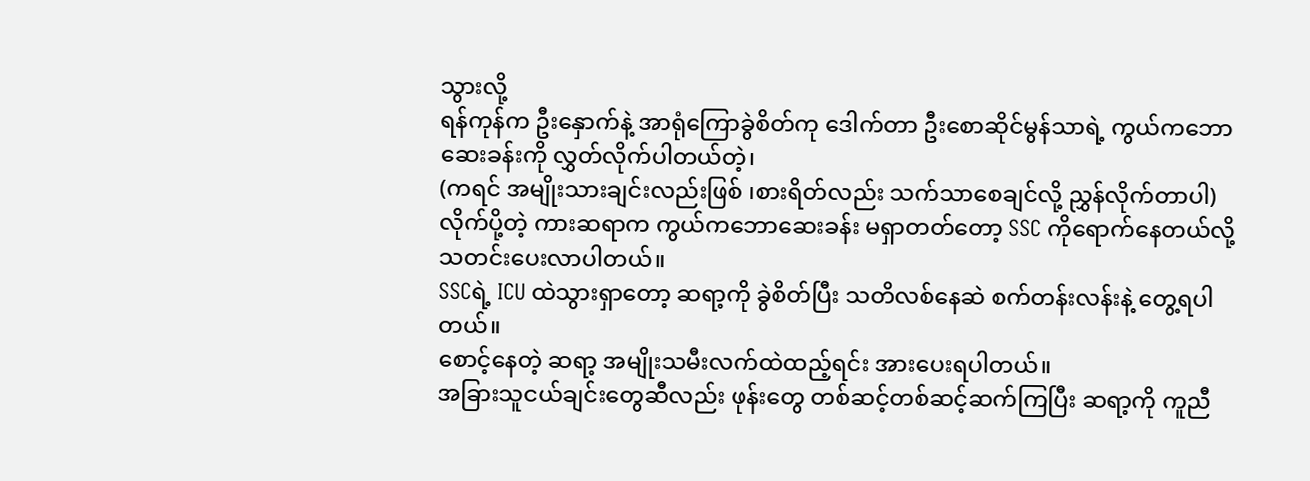သွားလို့
ရန်ကုန်က ဦးနှောက်နဲ့ အာရုံကြောခွဲစိတ်ကု ဒေါက်တာ ဦးစောဆိုင်မွန်သာရဲ့ ကွယ်ကဘောဆေးခန်းကို လွှတ်လိုက်ပါတယ်တဲ့၊
(ကရင် အမျိုးသားချင်းလည်းဖြစ် ၊စားရိတ်လည်း သက်သာစေချင်လို့ ညွှန်လိုက်တာပါ)
လိုက်ပို့တဲ့ ကားဆရာက ကွယ်ကဘောဆေးခန်း မရှာတတ်တော့ SSC ကိုရောက်နေတယ်လို့ သတင်းပေးလာပါတယ်။
SSCရဲ့ ICU ထဲသွားရှာတော့ ဆရာ့ကို ခွဲစိတ်ပြီး သတိလစ်နေဆဲ စက်တန်းလန်းနဲ့ တွေ့ရပါတယ်။
စောင့်နေတဲ့ ဆရာ့ အမျိုးသမီးလက်ထဲထည့်ရင်း အားပေးရပါတယ်။
အခြားသူငယ်ချင်းတွေဆီလည်း ဖုန်းတွေ တစ်ဆင့်တစ်ဆင့်ဆက်ကြပြီး ဆရာ့ကို ကူညီ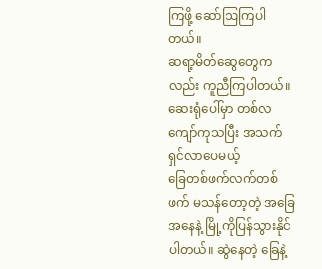ကြဖို့ ဆော်ဩကြပါတယ်။
ဆရာ့မိတ်ဆွေတွေကလည်း ကူညီကြပါတယ်။ဆေးရုံပေါ်မှာ တစ်လကျော်ကုသပြီး အသက်ရှင်လာပေမယ့်
ခြေတစ်ဖက်လက်တစ်ဖက် မသန်တော့တဲ့ အခြေအနေနဲ့ မြို့ကိုပြန်သွားနိုင်ပါတယ်။ ဆွဲနေတဲ့ ခြေနဲ့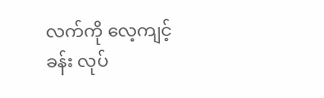လက်ကို လေ့ကျင့်ခန်း လုပ်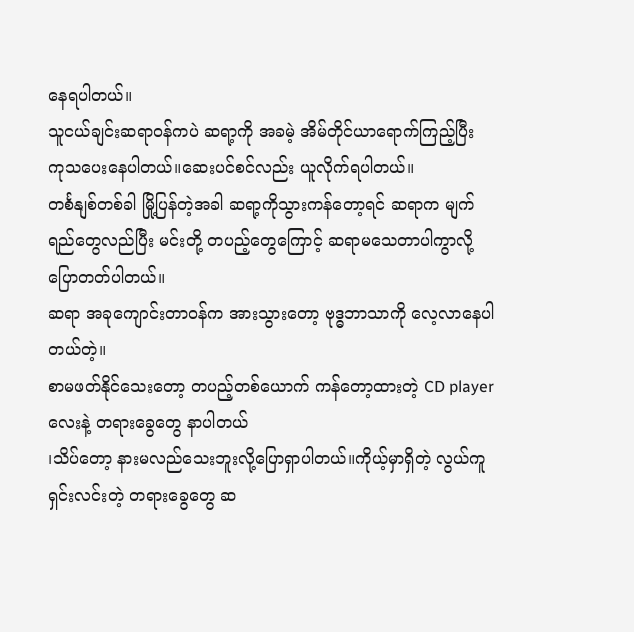နေရပါတယ်။
သူငယ်ချင်းဆရာဝန်ကပဲ ဆရာ့ကို အခမဲ့ အိမ်တိုင်ယာရောက်ကြည့်ပြီး ကုသပေးနေပါတယ်။ဆေးပင်စင်လည်း ယူလိုက်ရပါတယ်။
တင်္စနျစ်တစ်ခါ မြို့ပြန်တဲ့အခါ ဆရာ့ကိုသွားကန်တော့ရင် ဆရာက မျက်ရည်တွေလည်ပြီး မင်းတို့ တပည့်တွေကြောင့် ဆရာမသေတာပါကွာလို့ ပြောတတ်ပါတယ်။
ဆရာ အခုကျောင်းတာဝန်က အားသွားတော့ ဗုဒ္ဓဘာသာကို လေ့လာနေပါတယ်တဲ့။
စာမဖတ်နိုင်သေးတော့ တပည့်တစ်ယောက် ကန်တော့ထားတဲ့ CD player လေးနဲ့ တရားခွေတွေ နာပါတယ်
၊သိပ်တော့ နားမလည်သေးဘူးလို့ပြောရှာပါတယ်။ကိုယ့်မှာရှိတဲ့ လွယ်ကူရှင်းလင်းတဲ့ တရားခွေတွေ ဆ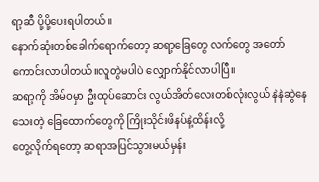ရာ့ဆီ ပို့ပို့ပေးရပါတယ်။
နောက်ဆုံးတစ်ခေါက်ရောက်တော့ ဆရာ့ခြေတွေ လက်တွေ အတော်ကောင်းလာပါတယ်။လူတွဲမပါပဲ လျှောက်နိုင်လာပါပြီ။
ဆရာ့ကို အိမ်ဝမှာ ဦးထုပ်ဆောင်း လွယ်အိတ်လေးတစ်လုံးလွယ် နဲနဲဆွဲနေသေးတဲ့ ခြေထောက်တွေကို ကြိုးသိုင်းဖိနပ်နဲ့ထိန်းလို့
တွေ့လိုက်ရတော့ ဆရာအပြင်သွားမယ်မှန်း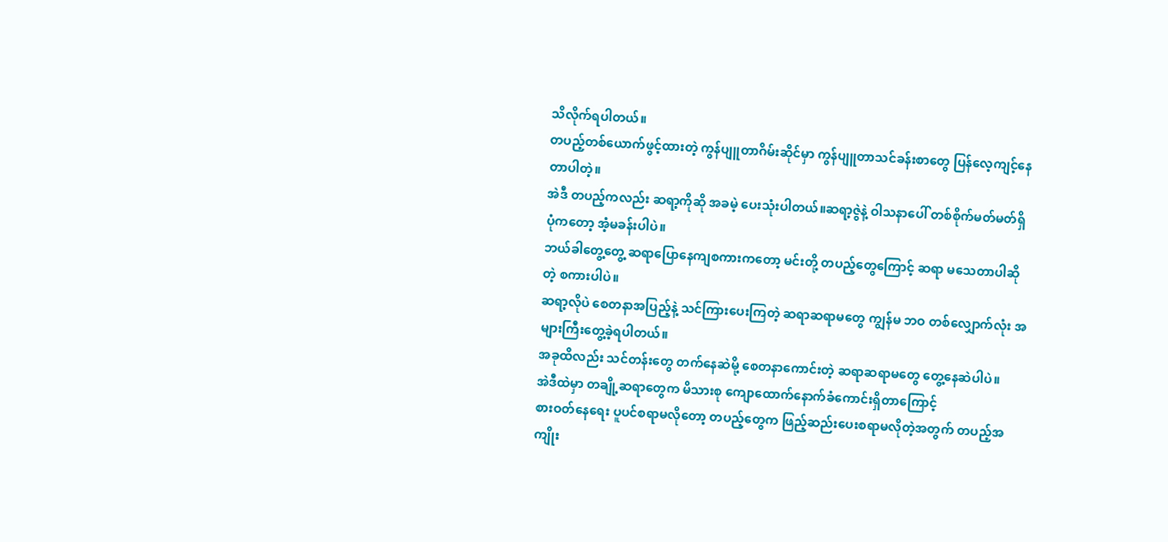သိလိုက်ရပါတယ်။
တပည့်တစ်ယောက်ဖွင့်ထားတဲ့ ကွန်ပျူတာဂိမ်းဆိုင်မှာ ကွန်ပျူတာသင်ခန်းစာတွေ ပြန်လေ့ကျင့်နေတာပါတဲ့။
အဲဒီ တပည့်ကလည်း ဆရာ့ကိုဆို အခမဲ့ ပေးသုံးပါတယ်။ဆရာ့ဇွဲနဲ့ ဝါသနာပေါ် တစ်စိုက်မတ်မတ်ရှိပုံကတော့ အံ့မခန်းပါပဲ။
ဘယ်ခါတွေ့တွေ့ ဆရာပြောနေကျစကားကတော့ မင်းတို့ တပည့်တွေကြောင့် ဆရာ မသေတာပါဆိုတဲ့ စကားပါပဲ။
ဆရာ့လိုပဲ စေတနာအပြည့်နဲ့ သင်ကြားပေးကြတဲ့ ဆရာဆရာမတွေ ကျွန်မ ဘဝ တစ်လျှောက်လုံး အများကြီးတွေ့ခဲ့ရပါတယ်။
အခုထိလည်း သင်တန်းတွေ တက်နေဆဲမို့ စေတနာကောင်းတဲ့ ဆရာဆရာမတွေ တွေ့နေဆဲပါပဲ။
အဲဒီထဲမှာ တချို့ဆရာတွေက မိသားစု ကျောထောက်နောက်ခံကောင်းရှိတာကြောင့်
စားဝတ်နေရေး ပူပင်စရာမလိုတော့ တပည့်တွေက ဖြည့်ဆည်းပေးစရာမလိုတဲ့အတွက် တပည့်အကျိုး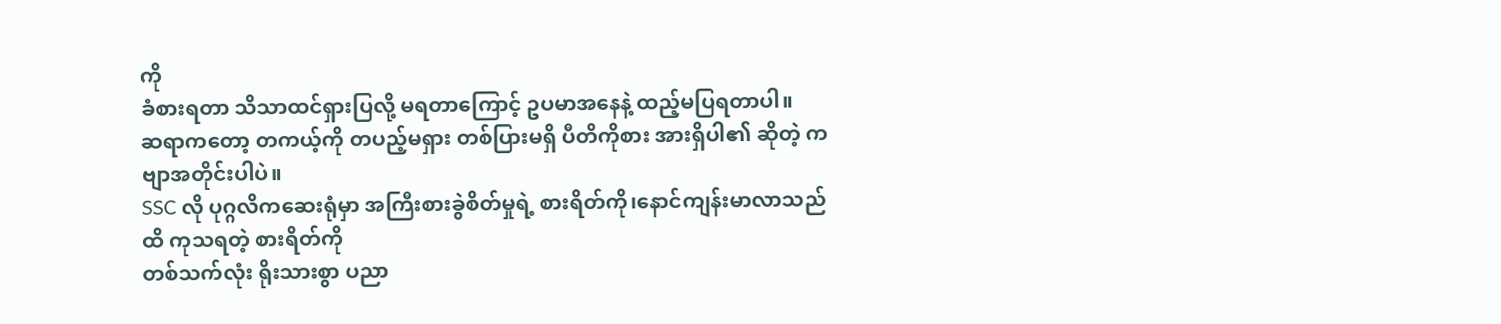ကို
ခံစားရတာ သိသာထင်ရှားပြလို့ မရတာကြောင့် ဥပမာအနေနဲ့ ထည့်မပြရတာပါ။
ဆရာကတော့ တကယ့်ကို တပည့်မရှား တစ်ပြားမရှိ ပီတိကိုစား အားရှိပါ၏ ဆိုတဲ့ ကဗျာအတိုင်းပါပဲ။
SSC လို ပုဂ္ဂလိကဆေးရုံမှာ အကြီးစားခွဲစိတ်မှုရဲ့ စားရိတ်ကို၊နောင်ကျန်းမာလာသည်ထိ ကုသရတဲ့ စားရိတ်ကို
တစ်သက်လုံး ရိုးသားစွာ ပညာ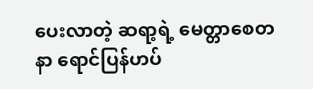ပေးလာတဲ့ ဆရာ့ရဲ့ မေတ္တာစေတနာ ရောင်ပြန်ဟပ်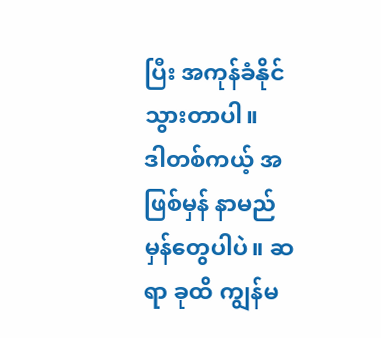ပြီး အကုန်ခံနိုင်သွားတာပါ။
ဒါတစ်ကယ့် အဖြစ်မှန် နာမည်မှန်တွေပါပဲ။ ဆရာ ခုထိ ကျွန်မ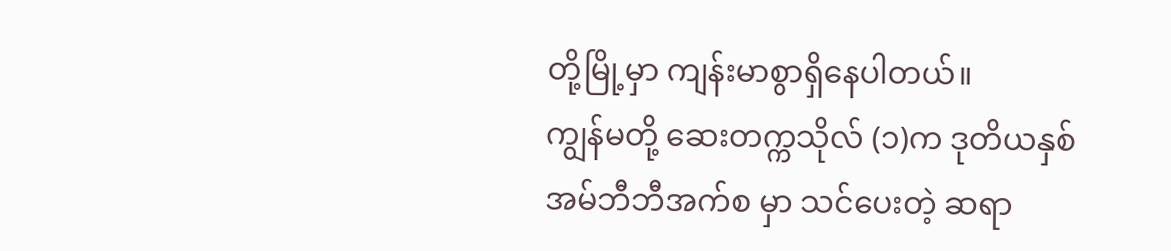တို့မြို့မှာ ကျန်းမာစွာရှိနေပါတယ်။
ကျွန်မတို့ ဆေးတက္ကသိုလ် (၁)က ဒုတိယနှစ်အမ်ဘီဘီအက်စ မှာ သင်ပေးတဲ့ ဆရာ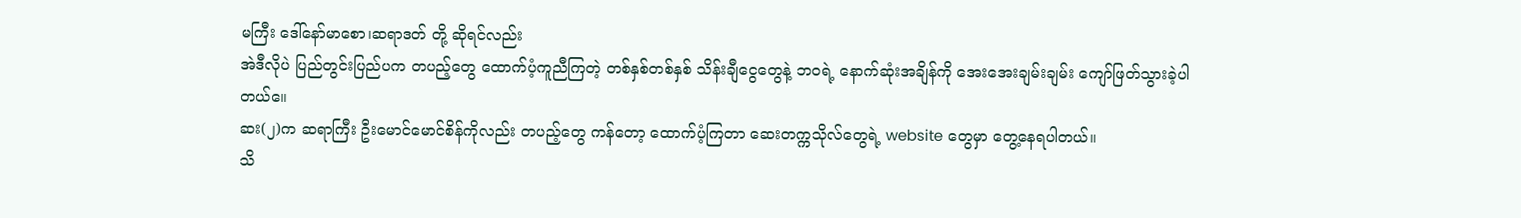မကြီး ဒေါ်နော်မာစော၊ဆရာဒတ် တို့ ဆိုရင်လည်း
အဲဒီလိုပဲ ပြည်တွင်းပြည်ပက တပည့်တွေ ထောက်ပံ့ကူညီကြတဲ့ တစ်နှစ်တစ်နှစ် သိန်းချီငွေတွေနဲ့ ဘဝရဲ့ နောက်ဆုံးအချိန်ကို အေးအေးချမ်းချမ်း ကျော်ဖြတ်သွားခဲ့ပါတယ်။ေ
ဆး(၂)က ဆရာကြီး ဦးမောင်မောင်စိန်ကိုလည်း တပည့်တွေ ကန်တော့ ထောက်ပံ့ကြတာ ဆေးတက္ကသိုလ်တွေရဲ့ website တွေမှာ တွေ့နေရပါတယ်။
သိ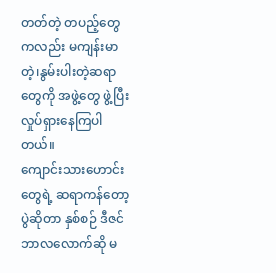တတ်တဲ့ တပည့်တွေကလည်း မကျန်းမာတဲ့၊နွမ်းပါးတဲ့ဆရာတွေကို အဖွဲ့တွေ ဖွဲ့ပြီး လှုပ်ရှားနေကြပါတယ်။
ကျောင်းသားဟောင်းတွေရဲ့ ဆရာကန်တော့ပွဲဆိုတာ နှစ်စဉ် ဒီဇင်ဘာလလောက်ဆို မ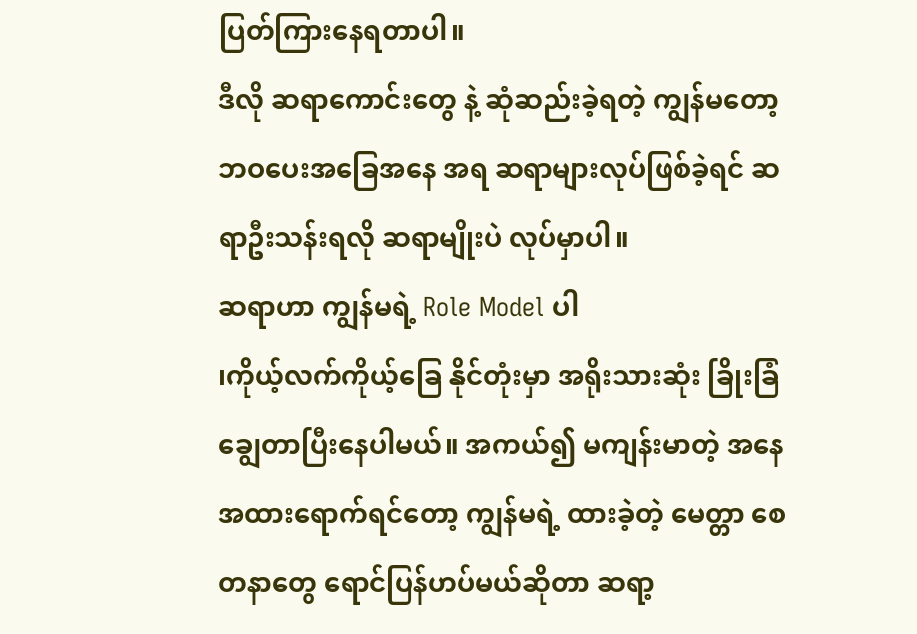ပြတ်ကြားနေရတာပါ။
ဒီလို ဆရာကောင်းတွေ နဲ့ ဆုံဆည်းခဲ့ရတဲ့ ကျွန်မတော့ ဘဝပေးအခြေအနေ အရ ဆရာများလုပ်ဖြစ်ခဲ့ရင် ဆရာဦးသန်းရလို ဆရာမျိုးပဲ လုပ်မှာပါ။
ဆရာဟာ ကျွန်မရဲ့ Role Model ပါ
၊ကိုယ့်လက်ကိုယ့်ခြေ နိုင်တုံးမှာ အရိုးသားဆုံး ခြိုးခြံချွေတာပြီးနေပါမယ်။ အကယ်၍ မကျန်းမာတဲ့ အနေအထားရောက်ရင်တော့ ကျွန်မရဲ့ ထားခဲ့တဲ့ မေတ္တာ စေတနာတွေ ရောင်ပြန်ဟပ်မယ်ဆိုတာ ဆရာ့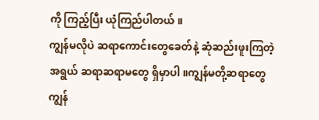ကို ကြည့်ပြီး ယုံကြည်ပါတယ်။
ကျွန်မလိုပဲ ဆရာကောင်းတွေခေတ်နဲ့ ဆုံဆည်းဖူးကြတဲ့ အရွယ် ဆရာဆရာမတွေ ရှိမှာပါ။ကျွန်မတို့ဆရာတွေ ကျွန်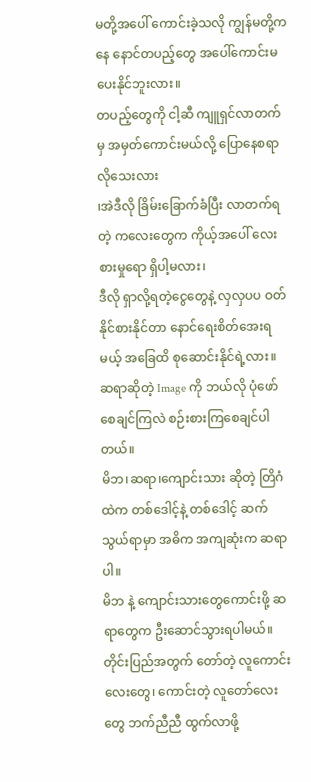မတို့အပေါ် ကောင်းခဲ့သလို ကျွန်မတို့ကနေ နောင်တပည့်တွေ အပေါ်ကောင်းမပေးနိုင်ဘူးလား။
တပည့်တွေကို ငါ့ဆီ ကျူရှင်လာတက်မှ အမှတ်ကောင်းမယ်လို့ ပြောနေစရာလိုသေးလား
၊အဲဒီလို ခြိမ်းခြောက်ခံပြီး လာတက်ရတဲ့ ကလေးတွေက ကိုယ့်အပေါ် လေးစားမှုရော ရှိပါ့မလား၊
ဒီလို ရှာလို့ရတဲ့ငွေတွေနဲ့ လှလှပပ ဝတ်နိုင်စားနိုင်တာ နောင်ရေးစိတ်အေးရမယ့် အခြေထိ စုဆောင်းနိုင်ရဲ့လား။
ဆရာဆိုတဲ့ Image ကို ဘယ်လို ပုံဖော်စေချင်ကြလဲ စဉ်းစားကြစေချင်ပါတယ်။
မိဘ၊ဆရာ၊ကျောင်းသား ဆိုတဲ့ တြိဂံထဲက တစ်ဒေါင့်နဲ့ တစ်ဒေါင့် ဆက်သွယ်ရာမှာ အဓိက အကျဆုံးက ဆရာပါ။
မိဘ နဲ့ ကျောင်းသားတွေကောင်းဖို့ ဆရာတွေက ဦးဆောင်သွားရပါမယ်။
တိုင်းပြည်အတွက် တော်တဲ့ လူကောင်းလေးတွေ၊ ကောင်းတဲ့ လူတော်လေးတွေ ဘက်ညီညီ ထွက်လာဖို့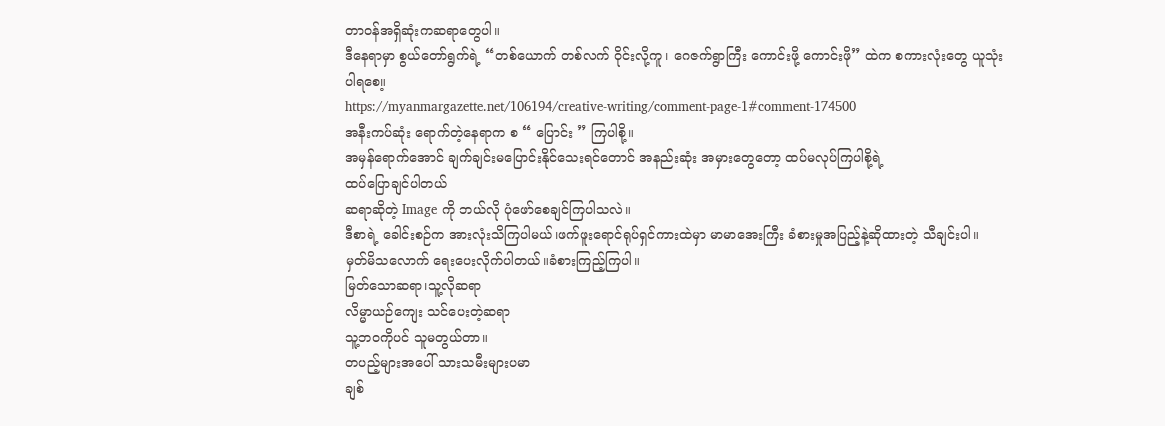တာဝန်အရှိဆုံးကဆရာတွေပါ။
ဒီနေရာမှာ စွယ်တော်ရွက်ရဲ့ “တစ်ယောက် တစ်လက် ဝိုင်းလို့ကူ၊ ဂေဇက်ရွာကြီး ကောင်းဖို့ ကောင်းဖို” ထဲက စကားလုံးတွေ ယူသုံးပါရစေ။့
https://myanmargazette.net/106194/creative-writing/comment-page-1#comment-174500
အနီးကပ်ဆုံး ရောက်တဲ့နေရာက စ “ ပြောင်း ” ကြပါစို့။
အမှန်ရောက်အောင် ချက်ချင်းမပြောင်းနိုင်သေးရင်တောင် အနည်းဆုံး အမှားတွေတော့ ထပ်မလုပ်ကြပါစို့ရဲ့
ထပ်ပြောချင်ပါတယ်
ဆရာဆိုတဲ့ Image ကို ဘယ်လို ပုံဖော်စေချင်ကြပါသလဲ။
ဒီစာရဲ့ ခေါင်းစဉ်က အားလုံးသိကြပါမယ်၊ဖက်ဖူးရောင်ရုပ်ရှင်ကားထဲမှာ မာမာအေးကြီး ခံစားမှုအပြည့်နဲ့ဆိုထားတဲ့ သီချင်းပါ။
မှတ်မိသလောက် ရေးပေးလိုက်ပါတယ်။ခံစားကြည့်ကြပါ။
မြတ်သောဆရာ၊သူ့လိုဆရာ
လိမ္မာယဉ်ကျေး သင်ပေးတဲ့ဆရာ
သူ့ဘဝကိုပင် သူမတွယ်တာ။
တပည့်များအပေါ် သားသမီးများပမာ
ချစ်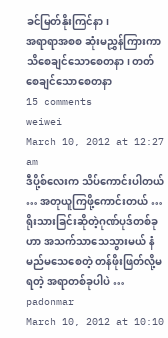ခင်မြတ်နိုးကြင်နာ၊
အရာရာအစစ ဆုံးမညွှန်ကြားကာ
သိစေချင်သောစေတနာ၊ တတ်စေချင်သောစေတနာ
15 comments
weiwei
March 10, 2012 at 12:27 am
ဒီပို့စ်လေးက သိပ်ကောင်းပါတယ် … အတုယူကြဖို့ကောင်းတယ် …
ရိုးသားခြင်းဆိုတဲ့ဂုဏ်ပုဒ်တစ်ခုဟာ အသက်သာသေသွားမယ် နံမည်မသေစေတဲ့ တန်ဖိုးဖြတ်လို့မရတဲ့ အရာတစ်ခုပါပဲ …
padonmar
March 10, 2012 at 10:10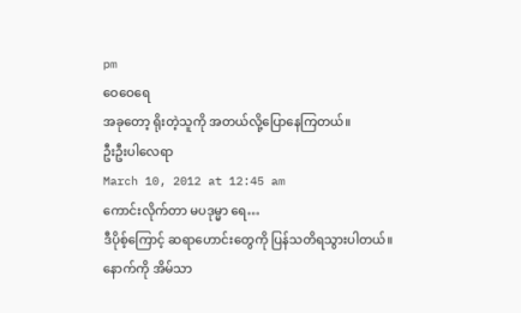pm
ဝေဝေရေ
အခုတော့ ရိုးတဲ့သူကို အတယ်လို့ပြောနေကြတယ်။
ဦးဦးပါလေရာ
March 10, 2012 at 12:45 am
ကောင်းလိုက်တာ မပဒုမ္မာ ရေ…
ဒီပိုစ့်ကြောင့် ဆရာဟောင်းတွေကို ပြန်သတိရသွားပါတယ်။
နောက်ကို အိမ်သာ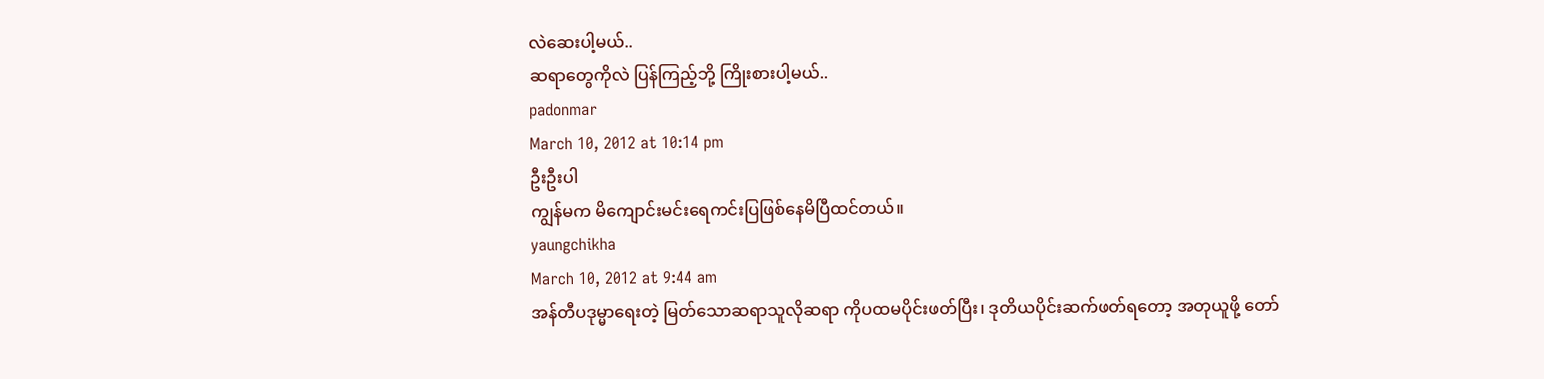လဲဆေးပါ့မယ်..
ဆရာတွေကိုလဲ ပြန်ကြည့်ဘို့ ကြိုးစားပါ့မယ်..
padonmar
March 10, 2012 at 10:14 pm
ဦးဦးပါ
ကျွန်မက မိကျောင်းမင်းရေကင်းပြဖြစ်နေမိပြီထင်တယ်။
yaungchikha
March 10, 2012 at 9:44 am
အန်တီပဒုမ္မာရေးတဲ့ မြတ်သောဆရာသူလိုဆရာ ကိုပထမပိုင်းဖတ်ပြီး၊ ဒုတိယပိုင်းဆက်ဖတ်ရတော့ အတုယူဖို့ တော်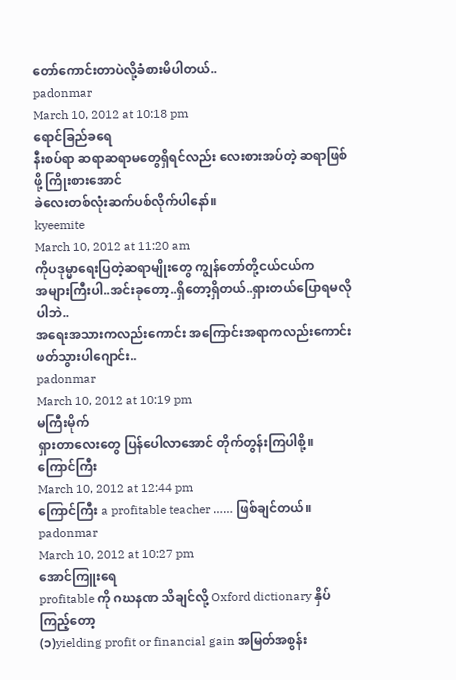တော်ကောင်းတာပဲလို့ခံစားမိပါတယ်..
padonmar
March 10, 2012 at 10:18 pm
ရောင်ခြည်ခရေ
နီးစပ်ရာ ဆရာဆရာမတွေရှိရင်လည်း လေးစားအပ်တဲ့ ဆရာဖြစ်ဖို့ ကြိုးစားအောင်
ခဲလေးတစ်လုံးဆက်ပစ်လိုက်ပါနော်။
kyeemite
March 10, 2012 at 11:20 am
ကိုပဒုမ္မာရေးပြတဲ့ဆရာမျိုးတွေ ကျွန်တော်တို့ငယ်ငယ်က
အများကြီးပါ..အင်းခုတော့..ရှိတော့ရှိတယ်..ရှားတယ်ပြောရမလိုပါဘဲ..
အရေးအသားကလည်းကောင်း အကြောင်းအရာကလည်းကောင်း
ဖတ်သွားပါဂျောင်း..
padonmar
March 10, 2012 at 10:19 pm
မကြီးမိုက်
ရှားတာလေးတွေ ပြန်ပေါလာအောင် တိုက်တွန်းကြပါစို့။
ကြောင်ကြီး
March 10, 2012 at 12:44 pm
ကြောင်ကြီး a profitable teacher …… ဖြစ်ချင်တယ်။
padonmar
March 10, 2012 at 10:27 pm
အောင်ကြူးရေ
profitable ကို ဂဃနဏ သိချင်လို့ Oxford dictionary နှိပ်ကြည့်တော့
(၁)yielding profit or financial gain အမြတ်အစွန်း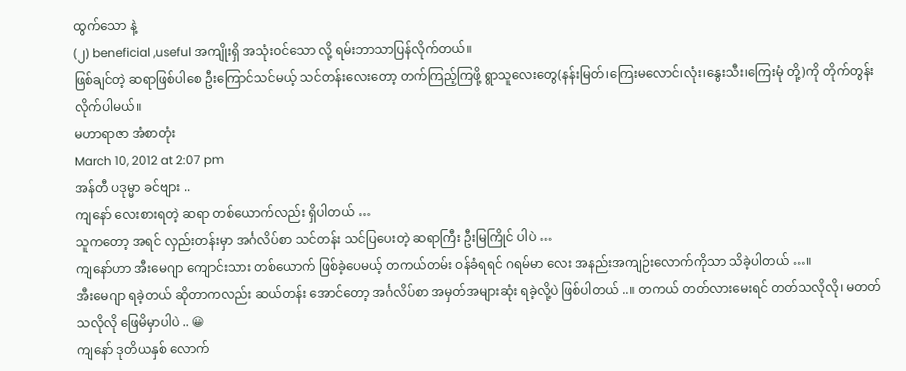ထွက်သော နဲ့
(၂) beneficial ,useful အကျိုးရှိ အသုံးဝင်သော လို့ ရမ်းဘာသာပြန်လိုက်တယ်။
ဖြစ်ချင်တဲ့ ဆရာဖြစ်ပါစေ ဦးကြောင်သင်မယ့် သင်တန်းလေးတော့ တက်ကြည့်ကြဖို့ ရွာသူလေးတွေ(နန်းမြတ်၊ကြေးမလောင်၊လုံး၊နွေးသီး၊ကြေးမုံ တို့)ကို တိုက်တွန်းလိုက်ပါမယ်။
မဟာရာဇာ အံစာတုံး
March 10, 2012 at 2:07 pm
အန်တီ ပဒုမ္မာ ခင်ဗျား ..
ကျနော် လေးစားရတဲ့ ဆရာ တစ်ယောက်လည်း ရှိပါတယ် …
သူကတော့ အရင် လှည်းတန်းမှာ အင်္ဂလိပ်စာ သင်တန်း သင်ပြပေးတဲ့ ဆရာကြီး ဦးမြကြိုင် ပါပဲ …
ကျနော်ဟာ အီးမေဂျာ ကျောင်းသား တစ်ယောက် ဖြစ်ခဲ့ပေမယ့် တကယ်တမ်း ဝန်ခံရရင် ဂရမ်မာ လေး အနည်းအကျဉ်းလောက်ကိုသာ သိခဲ့ပါတယ် …။
အီးမေဂျာ ရခဲ့တယ် ဆိုတာကလည်း ဆယ်တန်း အောင်တော့ အင်္ဂလိပ်စာ အမှတ်အများဆုံး ရခဲ့လို့ပဲ ဖြစ်ပါတယ် ..။ တကယ် တတ်လားမေးရင် တတ်သလိုလို၊ မတတ် သလိုလို ဖြေမိမှာပါပဲ .. 😀
ကျနော် ဒုတိယနှစ် လောက်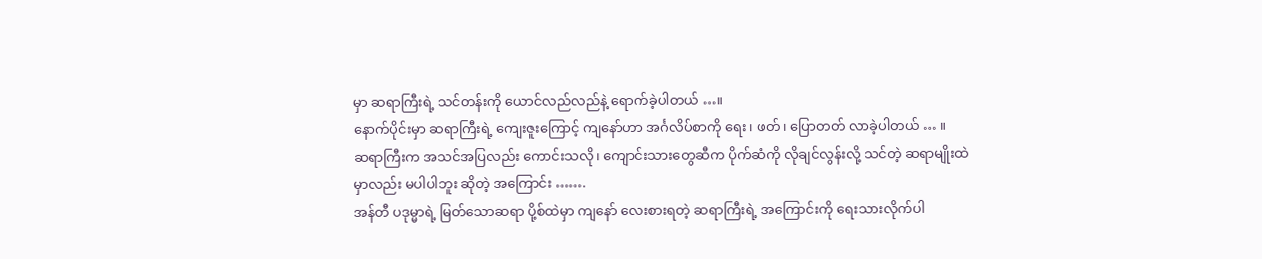မှာ ဆရာကြီးရဲ့ သင်တန်းကို ယောင်လည်လည်နဲ့ ရောက်ခဲ့ပါတယ် …။
နောက်ပိုင်းမှာ ဆရာကြီးရဲ့ ကျေးဇူးကြောင့် ကျနော်ဟာ အင်္ဂလိပ်စာကို ရေး၊ ဖတ်၊ ပြောတတ် လာခဲ့ပါတယ် … ။
ဆရာကြီးက အသင်အပြလည်း ကောင်းသလို၊ ကျောင်းသားတွေဆီက ပိုက်ဆံကို လိုချင်လွန်းလို့ သင်တဲ့ ဆရာမျိုးထဲမှာလည်း မပါပါဘူး ဆိုတဲ့ အကြောင်း …….
အန်တီ ပဒုမ္မာရဲ့ မြတ်သောဆရာ ပို့စ်ထဲမှာ ကျနော် လေးစားရတဲ့ ဆရာကြီးရဲ့ အကြောင်းကို ရေးသားလိုက်ပါ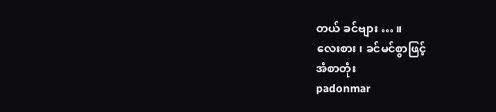တယ် ခင်ဗျား … ။
လေးစား၊ ခင်မင်စွာဖြင့်
အံစာတုံး
padonmar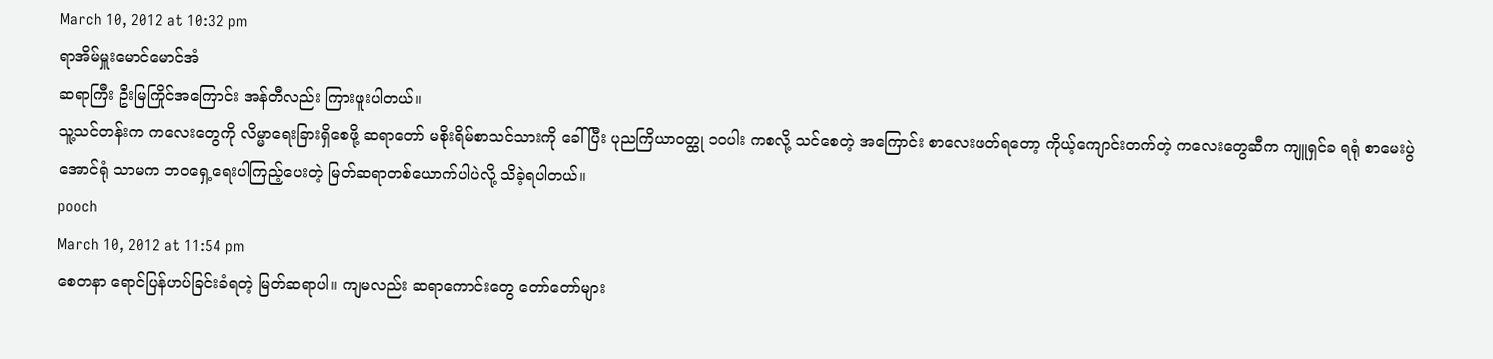March 10, 2012 at 10:32 pm
ရာအိမ်မှူးမောင်မောင်အံ
ဆရာကြီး ဦးမြကြိုင်အကြောင်း အန်တီလည်း ကြားဖူးပါတယ်။
သူ့သင်တန်းက ကလေးတွေကို လိမ္မာရေးခြားရှိစေဖို့ ဆရာတော် မစိုးရိမ်စာသင်သားကို ခေါ်ပြီး ပုညကြိယာဝတ္ထု ၁ဝပါး ကစလို့ သင်စေတဲ့ အကြောင်း စာလေးဖတ်ရတော့ ကိုယ့်ကျောင်းတက်တဲ့ ကလေးတွေဆီက ကျူရှင်ခ ရရုံ စာမေးပွဲအောင်ရုံ သာမက ဘဝရှေ့ရေးပါကြည့်ပေးတဲ့ မြတ်ဆရာတစ်ယောက်ပါပဲလို့ သိခဲ့ရပါတယ်။
pooch
March 10, 2012 at 11:54 pm
စေတနာ ရောင်ပြန်ဟပ်ခြင်းခံရတဲ့ မြတ်ဆရာပါ။ ကျမလည်း ဆရာကောင်းတွေ တော်တော်များ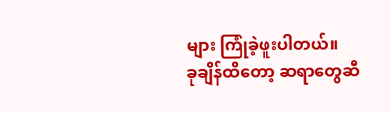များ ကြုံခဲ့ဖူးပါတယ်။
ခုချိန်ထိတော့ ဆရာတွေဆီ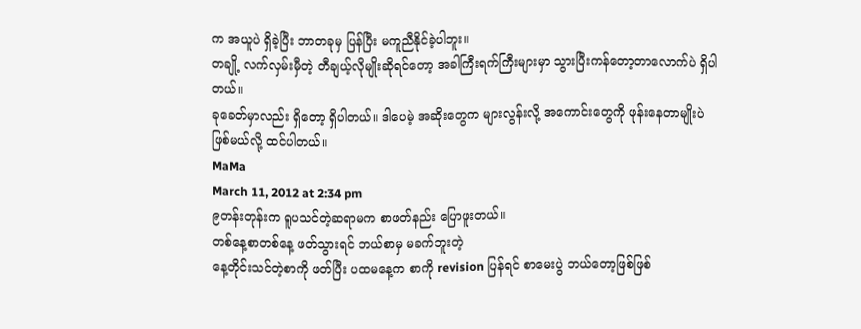က အယူပဲ ရှိခဲ့ပြီး ဘာတခုမှ ပြန်ပြီး မကူညီနိုင်ခဲ့ပါဘူး။
တချို့ လက်လှမ်းမှီတဲ့ တီချယ့်လိုမျိုးဆိုရင်တော့ အခါကြီးရက်ကြီးများမှာ သွားပြီးကန်တော့တာလောက်ပဲ ရှိပါတယ်။
ခုခေတ်မှာလည်း ရှိတော့ ရှိပါတယ်။ ဒါပေမဲ့ အဆိုးတွေက များလွန်းလို့ အကောင်းတွေကို ဖုန်းနေတာမျိုးပဲ ဖြစ်မယ်လို့ ထင်ပါတယ်။
MaMa
March 11, 2012 at 2:34 pm
၉တန်းတုန်းက ရူပသင်တဲ့ဆရာမက စာဖတ်နည်း ပြောဖူးတယ်။
တစ်နေ့စာတစ်နေ့ ဖတ်သွားရင် ဘယ်စာမှ မခက်ဘူးတဲ့
နေ့တိုင်းသင်တဲ့စာကို ဖတ်ပြီး ပထမနေ့က စာကို revision ပြန်ရင် စာမေးပွဲ ဘယ်တော့ဖြစ်ဖြစ်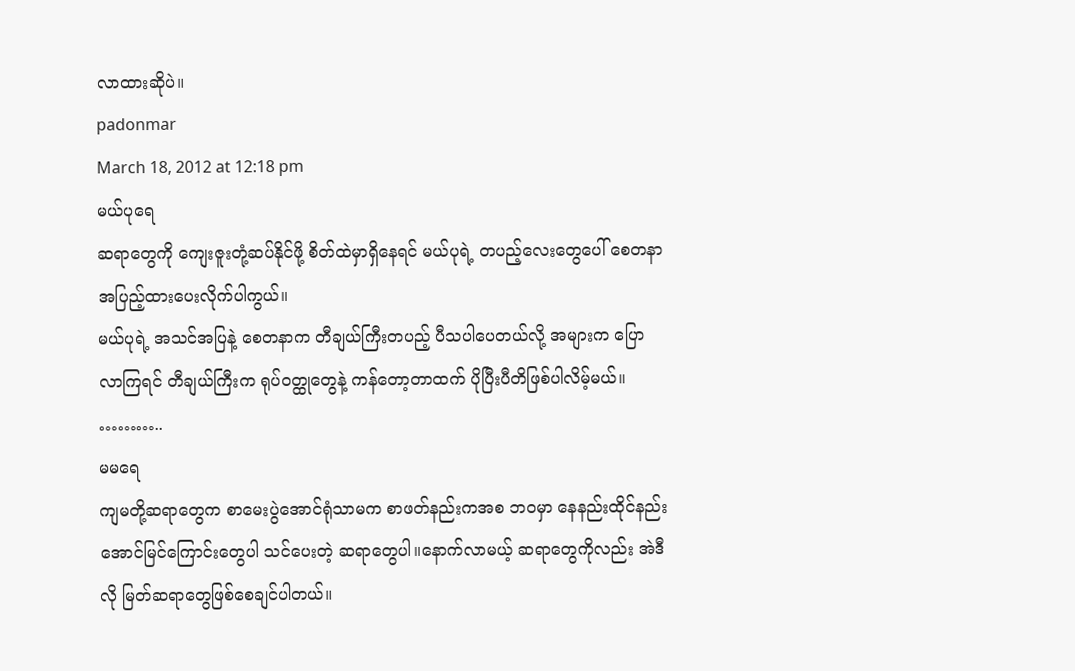လာထားဆိုပဲ။
padonmar
March 18, 2012 at 12:18 pm
မယ်ပုရေ
ဆရာတွေကို ကျေးဇူးတုံ့ဆပ်နိုင်ဖို့ စိတ်ထဲမှာရှိနေရင် မယ်ပုရဲ့ တပည့်လေးတွေပေါ် စေတနာအပြည့်ထားပေးလိုက်ပါကွယ်။
မယ်ပုရဲ့ အသင်အပြနဲ့ စေတနာက တီချယ်ကြီးတပည့် ပီသပါပေတယ်လို့ အများက ပြောလာကြရင် တီချယ်ကြီးက ရုပ်ဝတ္ထုတွေနဲ့ ကန်တော့တာထက် ပိုပြီးပီတိဖြစ်ပါလိမ့်မယ်။
………..
မမရေ
ကျမတို့ဆရာတွေက စာမေးပွဲအောင်ရုံသာမက စာဖတ်နည်းကအစ ဘဝမှာ နေနည်းထိုင်နည်း အောင်မြင်ကြောင်းတွေပါ သင်ပေးတဲ့ ဆရာတွေပါ။နောက်လာမယ့် ဆရာတွေကိုလည်း အဲဒီလို မြတ်ဆရာတွေဖြစ်စေချင်ပါတယ်။